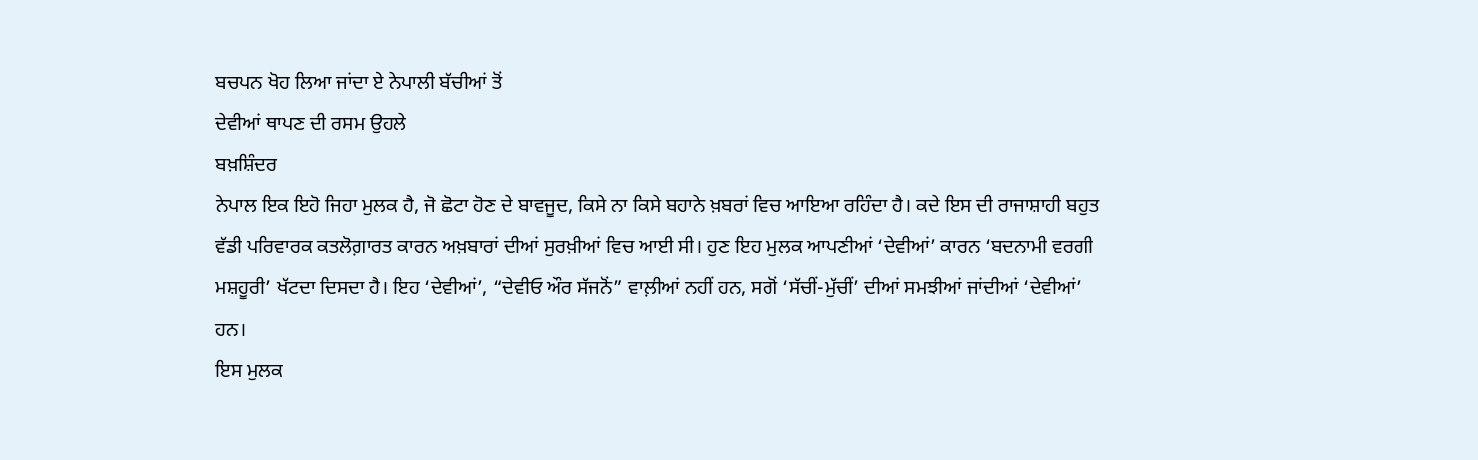ਬਚਪਨ ਖੋਹ ਲਿਆ ਜਾਂਦਾ ਏ ਨੇਪਾਲੀ ਬੱਚੀਆਂ ਤੋਂ
ਦੇਵੀਆਂ ਥਾਪਣ ਦੀ ਰਸਮ ਉਹਲੇ
ਬਖ਼ਸ਼ਿੰਦਰ
ਨੇਪਾਲ ਇਕ ਇਹੋ ਜਿਹਾ ਮੁਲਕ ਹੈ, ਜੋ ਛੋਟਾ ਹੋਣ ਦੇ ਬਾਵਜੂਦ, ਕਿਸੇ ਨਾ ਕਿਸੇ ਬਹਾਨੇ ਖ਼ਬਰਾਂ ਵਿਚ ਆਇਆ ਰਹਿੰਦਾ ਹੈ। ਕਦੇ ਇਸ ਦੀ ਰਾਜਾਸ਼ਾਹੀ ਬਹੁਤ ਵੱਡੀ ਪਰਿਵਾਰਕ ਕਤਲੋਗ਼ਾਰਤ ਕਾਰਨ ਅਖ਼ਬਾਰਾਂ ਦੀਆਂ ਸੁਰਖ਼ੀਆਂ ਵਿਚ ਆਈ ਸੀ। ਹੁਣ ਇਹ ਮੁਲਕ ਆਪਣੀਆਂ ‘ਦੇਵੀਆਂ’ ਕਾਰਨ ‘ਬਦਨਾਮੀ ਵਰਗੀ ਮਸ਼ਹੂਰੀ’ ਖੱਟਦਾ ਦਿਸਦਾ ਹੈ। ਇਹ ‘ਦੇਵੀਆਂ’, “ਦੇਵੀਓ ਔਰ ਸੱਜਨੋਂ” ਵਾਲ਼ੀਆਂ ਨਹੀਂ ਹਨ, ਸਗੋਂ ‘ਸੱਚੀਂ-ਮੁੱਚੀਂ’ ਦੀਆਂ ਸਮਝੀਆਂ ਜਾਂਦੀਆਂ ‘ਦੇਵੀਆਂ’ ਹਨ।
ਇਸ ਮੁਲਕ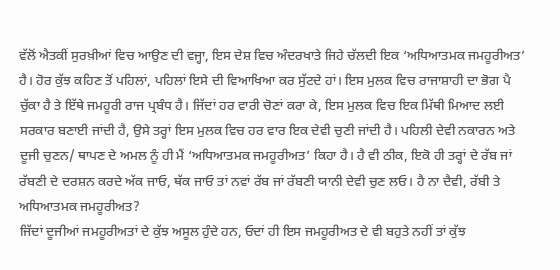ਵੱਲੋਂ ਐਤਕੀਂ ਸੁਰਖ਼ੀਆਂ ਵਿਚ ਆਉਣ ਦੀ ਵਜ੍ਹਾ, ਇਸ ਦੇਸ਼ ਵਿਚ ਅੰਦਰਖਾਤੇ ਜਿਹੇ ਚੱਲਦੀ ਇਕ ‘ਅਧਿਆਤਮਕ ਜਮਹੂਰੀਅਤ’ ਹੈ। ਹੋਰ ਕੁੱਝ ਕਹਿਣ ਤੋਂ ਪਹਿਲਾਂ, ਪਹਿਲਾਂ ਇਸੇ ਦੀ ਵਿਆਖਿਆ ਕਰ ਸੁੱਟਦੇ ਹਾਂ। ਇਸ ਮੁਲਕ ਵਿਚ ਰਾਜਾਸ਼ਾਹੀ ਦਾ ਭੋਗ ਪੈ ਚੁੱਕਾ ਹੈ ਤੇ ਇੱਥੇ ਜਮਹੂਰੀ ਰਾਜ ਪ੍ਰਬੰਧ ਹੈ। ਜਿੱਦਾਂ ਹਰ ਵਾਰੀ ਚੋਣਾਂ ਕਰਾ ਕੇ, ਇਸ ਮੁਲਕ ਵਿਚ ਇਕ ਮਿੱਥੀ ਮਿਆਦ ਲਈ ਸਰਕਾਰ ਬਣਾਈ ਜਾਂਦੀ ਹੈ, ਉਸੇ ਤਰ੍ਹਾਂ ਇਸ ਮੁਲਕ ਵਿਚ ਹਰ ਵਾਰ ਇਕ ਦੇਵੀ ਚੁਣੀ ਜਾਂਦੀ ਹੈ। ਪਹਿਲੀ ਦੇਵੀ ਨਕਾਰਨ ਅਤੇ ਦੂਜੀ ਚੁਣਨ/ ਥਾਪਣ ਦੇ ਅਮਲ ਨੂੰ ਹੀ ਮੈਂ ‘ਅਧਿਆਤਮਕ ਜਮਹੂਰੀਅਤ’ ਕਿਹਾ ਹੈ। ਹੈ ਵੀ ਠੀਕ, ਇਕੋ ਹੀ ਤਰ੍ਹਾਂ ਦੇ ਰੱਬ ਜਾਂ ਰੱਬਣੀ ਦੇ ਦਰਸ਼ਨ ਕਰਦੇ ਅੱਕ ਜਾਓ, ਥੱਕ ਜਾਓ ਤਾਂ ਨਵਾਂ ਰੱਬ ਜਾਂ ਰੱਬਣੀ ਯਾਨੀ ਦੇਵੀ ਚੁਣ ਲਓ। ਹੈ ਨਾ ਦੈਵੀ, ਰੱਬੀ ਤੇ ਅਧਿਆਤਮਕ ਜਮਹੂਰੀਅਤ?
ਜਿੱਦਾਂ ਦੂਜੀਆਂ ਜਮਹੂਰੀਅਤਾਂ ਦੇ ਕੁੱਝ ਅਸੂਲ ਹੁੰਦੇ ਹਨ, ਓਦਾਂ ਹੀ ਇਸ ਜਮਹੂਰੀਅਤ ਦੇ ਵੀ ਬਹੁਤੇ ਨਹੀਂ ਤਾਂ ਕੁੱਝ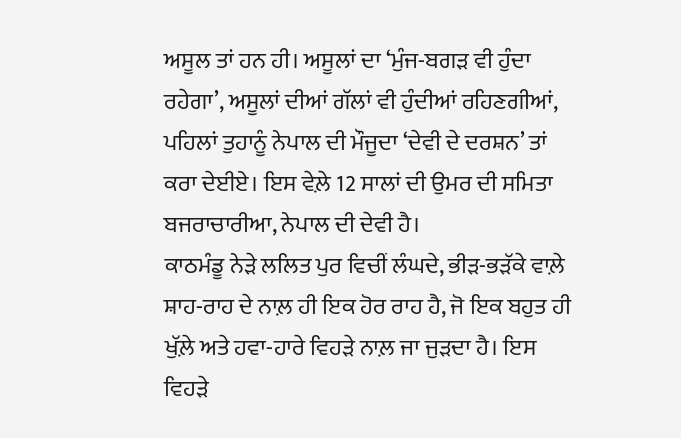ਅਸੂਲ ਤਾਂ ਹਨ ਹੀ। ਅਸੂਲਾਂ ਦਾ ‘ਮੁੰਜ-ਬਗੜ ਵੀ ਹੁੰਦਾ ਰਹੇਗਾ’, ਅਸੂਲਾਂ ਦੀਆਂ ਗੱਲਾਂ ਵੀ ਹੁੰਦੀਆਂ ਰਹਿਣਗੀਆਂ, ਪਹਿਲਾਂ ਤੁਹਾਨੂੰ ਨੇਪਾਲ ਦੀ ਮੌਜੂਦਾ ‘ਦੇਵੀ ਦੇ ਦਰਸ਼ਨ’ ਤਾਂ ਕਰਾ ਦੇਈਏ। ਇਸ ਵੇਲ਼ੇ 12 ਸਾਲਾਂ ਦੀ ਉਮਰ ਦੀ ਸਮਿਤਾ ਬਜਰਾਚਾਰੀਆ, ਨੇਪਾਲ ਦੀ ਦੇਵੀ ਹੈ।
ਕਾਠਮੰਡੂ ਨੇੜੇ ਲਲਿਤ ਪੁਰ ਵਿਚੀਂ ਲੰਘਦੇ, ਭੀੜ-ਭੜੱਕੇ ਵਾਲ਼ੇ ਸ਼ਾਹ-ਰਾਹ ਦੇ ਨਾਲ਼ ਹੀ ਇਕ ਹੋਰ ਰਾਹ ਹੈ, ਜੋ ਇਕ ਬਹੁਤ ਹੀ ਖੁੱਲ਼ੇ ਅਤੇ ਹਵਾ-ਹਾਰੇ ਵਿਹੜੇ ਨਾਲ਼ ਜਾ ਜੁੜਦਾ ਹੈ। ਇਸ ਵਿਹੜੇ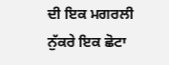ਦੀ ਇਕ ਮਗਰਲੀ ਨੁੱਕਰੇ ਇਕ ਛੋਟਾ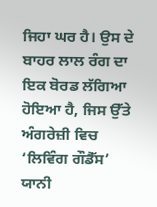ਜਿਹਾ ਘਰ ਹੈ। ਉਸ ਦੇ ਬਾਹਰ ਲਾਲ ਰੰਗ ਦਾ ਇਕ ਬੋਰਡ ਲੱਗਿਆ ਹੋਇਆ ਹੈ, ਜਿਸ ਉੱਤੇ ਅੰਗਰੇਜ਼ੀ ਵਿਚ ‘ਲਿਵਿੰਗ ਗੌਡੈੱਸ’ ਯਾਨੀ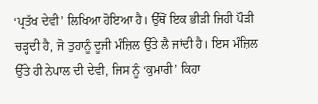‘ਪ੍ਰਤੱਖ ਦੇਵੀ’ ਲਿਖਿਆ ਹੋਇਆ ਹੈ। ਉੱਥੋਂ ਇਕ ਭੀੜੀ ਜਿਹੀ ਪੌੜੀ ਚੜ੍ਹਦੀ ਹੈ, ਜੋ ਤੁਹਾਨੂੰ ਦੂਜੀ ਮੰਜ਼ਿਲ ਉੱਤੇ ਲੈ ਜਾਂਦੀ ਹੈ। ਇਸ ਮੰਜ਼ਿਲ ਉੱਤੇ ਹੀ ਨੇਪਾਲ ਦੀ ਦੇਵੀ, ਜਿਸ ਨੂੰ ‘ਕੁਮਾਰੀ’ ਕਿਹਾ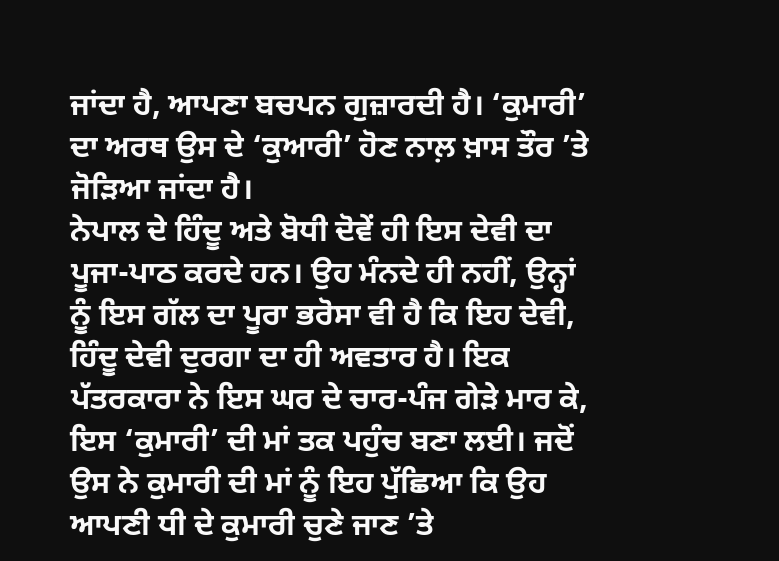ਜਾਂਦਾ ਹੈ, ਆਪਣਾ ਬਚਪਨ ਗੁਜ਼ਾਰਦੀ ਹੈ। ‘ਕੁਮਾਰੀ’ ਦਾ ਅਰਥ ਉਸ ਦੇ ‘ਕੁਆਰੀ’ ਹੋਣ ਨਾਲ਼ ਖ਼ਾਸ ਤੌਰ ’ਤੇ ਜੋੜਿਆ ਜਾਂਦਾ ਹੈ।
ਨੇਪਾਲ ਦੇ ਹਿੰਦੂ ਅਤੇ ਬੋਧੀ ਦੋਵੇਂ ਹੀ ਇਸ ਦੇਵੀ ਦਾ ਪੂਜਾ-ਪਾਠ ਕਰਦੇ ਹਨ। ਉਹ ਮੰਨਦੇ ਹੀ ਨਹੀਂ, ਉਨ੍ਹਾਂ ਨੂੰ ਇਸ ਗੱਲ ਦਾ ਪੂਰਾ ਭਰੋਸਾ ਵੀ ਹੈ ਕਿ ਇਹ ਦੇਵੀ, ਹਿੰਦੂ ਦੇਵੀ ਦੁਰਗਾ ਦਾ ਹੀ ਅਵਤਾਰ ਹੈ। ਇਕ ਪੱਤਰਕਾਰਾ ਨੇ ਇਸ ਘਰ ਦੇ ਚਾਰ-ਪੰਜ ਗੇੜੇ ਮਾਰ ਕੇ, ਇਸ ‘ਕੁਮਾਰੀ’ ਦੀ ਮਾਂ ਤਕ ਪਹੁੰਚ ਬਣਾ ਲਈ। ਜਦੋਂ ਉਸ ਨੇ ਕੁਮਾਰੀ ਦੀ ਮਾਂ ਨੂੰ ਇਹ ਪੁੱਛਿਆ ਕਿ ਉਹ ਆਪਣੀ ਧੀ ਦੇ ਕੁਮਾਰੀ ਚੁਣੇ ਜਾਣ ’ਤੇ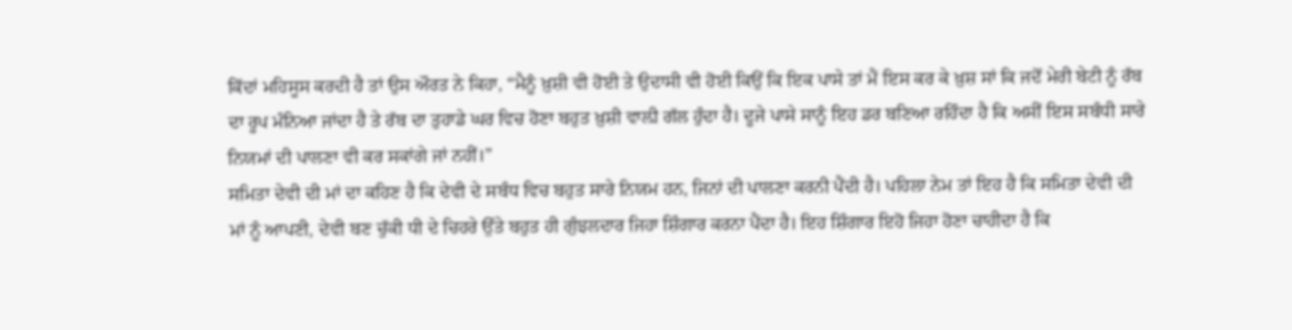ਕਿੱਦਾਂ ਮਹਿਸੂਸ ਕਰਦੀ ਹੈ ਤਾਂ ਉਸ ਔਰਤ ਨੇ ਕਿਹਾ, “ਮੈਨੂੰ ਖ਼ੁਸ਼ੀ ਵੀ ਹੋਈ ਤੇ ਉਦਾਸੀ ਵੀ ਹੋਈ ਕਿਉਂ ਕਿ ਇਕ ਪਾਸੇ ਤਾਂ ਮੈਂ ਇਸ ਕਰ ਕੇ ਖ਼ੁਸ਼ ਸਾਂ ਕਿ ਜਦੋਂ ਮੇਰੀ ਬੇਟੀ ਨੂੰ ਰੱਬ ਦਾ ਰੂਪ ਮੰਨਿਆ ਜਾਂਦਾ ਹੈ ਤੇ ਰੱਬ ਦਾ ਤੁਹਾਡੇ ਘਰ ਵਿਚ ਹੋਣਾ ਬਹੁਤ ਖ਼ੁਸ਼ੀ ਵਾਲ਼ੀ ਗੱਲ ਹੁੰਦਾ ਹੈ। ਦੂਜੇ ਪਾਸੇ ਸਾਨੂੰ ਇਹ ਡਰ ਬਣਿਆ ਰਹਿੰਦਾ ਹੈ ਕਿ ਅਸੀਂ ਇਸ ਸਬੰਧੀ ਸਾਰੇ ਨਿਯਮਾਂ ਦੀ ਪਾਲਣਾ ਵੀ ਕਰ ਸਕਾਂਗੇ ਜਾਂ ਨਹੀਂ।”
ਸਮਿਤਾ ਦੇਵੀ ਦੀ ਮਾਂ ਦਾ ਕਹਿਣ ਹੈ ਕਿ ਦੇਵੀ ਦੇ ਸਬੰਧ ਵਿਚ ਬਹੁਤ ਸਾਰੇ ਨਿਯਮ ਹਨ, ਜਿਨਾਂ ਦੀ ਪਾਲਣਾ ਕਰਨੀ ਪੈਂਦੀ ਹੈ। ਪਹਿਲਾ ਨੇਮ ਤਾਂ ਇਹ ਹੈ ਕਿ ਸਮਿਤਾ ਦੇਵੀ ਦੀ ਮਾਂ ਨੂੰ ਆਪਣੀ, ਦੇਵੀ ਬਣ ਚੁੱਕੀ ਧੀ ਦੇ ਚਿਹਰੇ ਉੱਤੇ ਬਹੁਤ ਹੀ ਗੁੰਝਲਦਾਰ ਜਿਹਾ ਸ਼ਿੰਗਾਰ ਕਰਨਾ ਪੈਂਦਾ ਹੈ। ਇਹ ਸ਼ਿੰਗਾਰ ਇਹੋ ਜਿਹਾ ਹੋਣਾ ਚਾਹੀਦਾ ਹੈ ਕਿ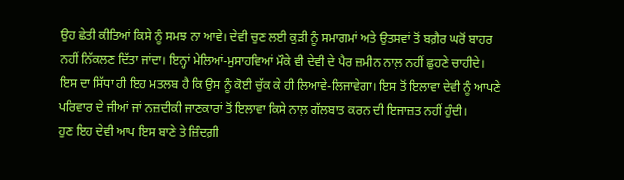ਉਹ ਛੇਤੀ ਕੀਤਿਆਂ ਕਿਸੇ ਨੂੰ ਸਮਝ ਨਾ ਆਵੇ। ਦੇਵੀ ਚੁਣ ਲਈ ਕੁੜੀ ਨੂੰ ਸਮਾਗਮਾਂ ਅਤੇ ਉਤਸਵਾਂ ਤੋਂ ਬਗ਼ੈਰ ਘਰੋਂ ਬਾਹਰ ਨਹੀਂ ਨਿੱਕਲਣ ਦਿੱਤਾ ਜਾਂਦਾ। ਇਨ੍ਹਾਂ ਮੇਲਿਆਂ-ਮੁਸਾਹਵਿਆਂ ਮੌਕੇ ਵੀ ਦੇਵੀ ਦੇ ਪੈਰ ਜ਼ਮੀਨ ਨਾਲ਼ ਨਹੀਂ ਛੁਹਣੇ ਚਾਹੀਦੇ। ਇਸ ਦਾ ਸਿੱਧਾ ਹੀ ਇਹ ਮਤਲਬ ਹੈ ਕਿ ਉਸ ਨੂੰ ਕੋਈ ਚੁੱਕ ਕੇ ਹੀ ਲਿਆਵੇ-ਲਿਜਾਵੇਗਾ। ਇਸ ਤੋਂ ਇਲਾਵਾ ਦੇਵੀ ਨੂੰ ਆਪਣੇ ਪਰਿਵਾਰ ਦੇ ਜੀਆਂ ਜਾਂ ਨਜ਼ਦੀਕੀ ਜਾਣਕਾਰਾਂ ਤੋਂ ਇਲਾਵਾ ਕਿਸੇ ਨਾਲ਼ ਗੱਲਬਾਤ ਕਰਨ ਦੀ ਇਜਾਜ਼ਤ ਨਹੀਂ ਹੁੰਦੀ।
ਹੁਣ ਇਹ ਦੇਵੀ ਆਪ ਇਸ ਬਾਣੇ ਤੇ ਜ਼ਿੰਦਗ਼ੀ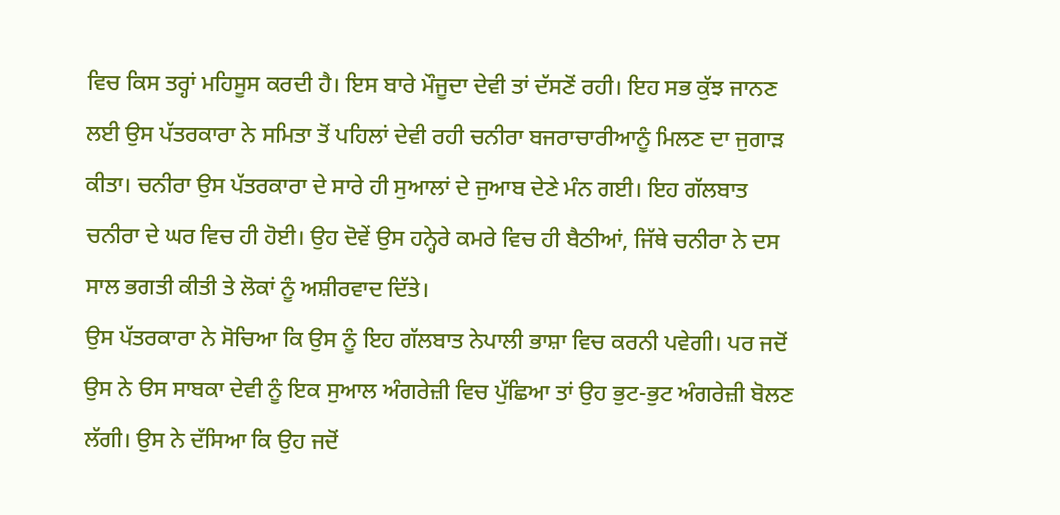ਵਿਚ ਕਿਸ ਤਰ੍ਹਾਂ ਮਹਿਸੂਸ ਕਰਦੀ ਹੈ। ਇਸ ਬਾਰੇ ਮੌਜੂਦਾ ਦੇਵੀ ਤਾਂ ਦੱਸਣੋਂ ਰਹੀ। ਇਹ ਸਭ ਕੁੱਝ ਜਾਨਣ ਲਈ ਉਸ ਪੱਤਰਕਾਰਾ ਨੇ ਸਮਿਤਾ ਤੋਂ ਪਹਿਲਾਂ ਦੇਵੀ ਰਹੀ ਚਨੀਰਾ ਬਜਰਾਚਾਰੀਆਨੂੰ ਮਿਲਣ ਦਾ ਜੁਗਾੜ ਕੀਤਾ। ਚਨੀਰਾ ਉਸ ਪੱਤਰਕਾਰਾ ਦੇ ਸਾਰੇ ਹੀ ਸੁਆਲਾਂ ਦੇ ਜੁਆਬ ਦੇਣੇ ਮੰਨ ਗਈ। ਇਹ ਗੱਲਬਾਤ ਚਨੀਰਾ ਦੇ ਘਰ ਵਿਚ ਹੀ ਹੋਈ। ਉਹ ਦੋਵੇਂ ਉਸ ਹਨ੍ਹੇਰੇ ਕਮਰੇ ਵਿਚ ਹੀ ਬੈਠੀਆਂ, ਜਿੱਥੇ ਚਨੀਰਾ ਨੇ ਦਸ ਸਾਲ ਭਗਤੀ ਕੀਤੀ ਤੇ ਲੋਕਾਂ ਨੂੰ ਅਸ਼ੀਰਵਾਦ ਦਿੱਤੇ।
ਉਸ ਪੱਤਰਕਾਰਾ ਨੇ ਸੋਚਿਆ ਕਿ ਉਸ ਨੂੰ ਇਹ ਗੱਲਬਾਤ ਨੇਪਾਲੀ ਭਾਸ਼ਾ ਵਿਚ ਕਰਨੀ ਪਵੇਗੀ। ਪਰ ਜਦੋਂ ਉਸ ਨੇ ੳਸ ਸਾਬਕਾ ਦੇਵੀ ਨੂੰ ਇਕ ਸੁਆਲ ਅੰਗਰੇਜ਼ੀ ਵਿਚ ਪੁੱਛਿਆ ਤਾਂ ਉਹ ਭੁਟ-ਭੁਟ ਅੰਗਰੇਜ਼ੀ ਬੋਲਣ ਲੱਗੀ। ਉਸ ਨੇ ਦੱਸਿਆ ਕਿ ਉਹ ਜਦੋਂ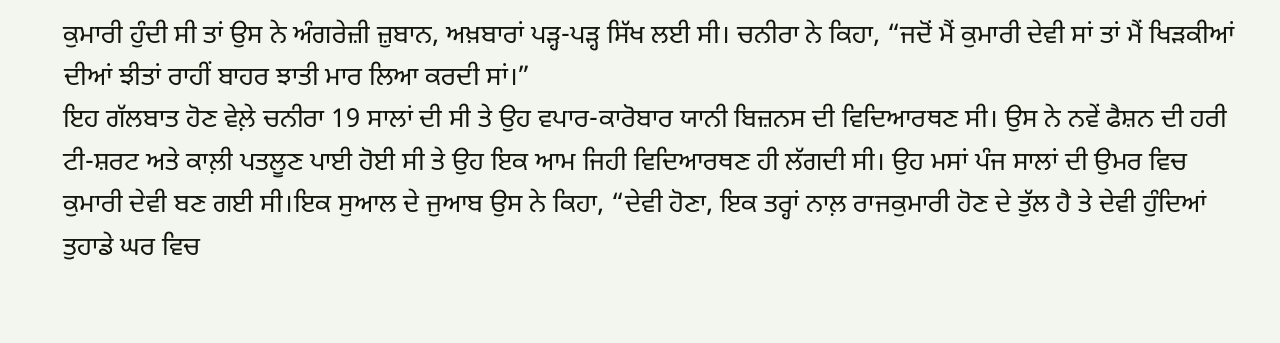ਕੁਮਾਰੀ ਹੁੰਦੀ ਸੀ ਤਾਂ ਉਸ ਨੇ ਅੰਗਰੇਜ਼ੀ ਜ਼ੁਬਾਨ, ਅਖ਼ਬਾਰਾਂ ਪੜ੍ਹ-ਪੜ੍ਹ ਸਿੱਖ ਲਈ ਸੀ। ਚਨੀਰਾ ਨੇ ਕਿਹਾ, “ਜਦੋਂ ਮੈਂ ਕੁਮਾਰੀ ਦੇਵੀ ਸਾਂ ਤਾਂ ਮੈਂ ਖਿੜਕੀਆਂ ਦੀਆਂ ਝੀਤਾਂ ਰਾਹੀਂ ਬਾਹਰ ਝਾਤੀ ਮਾਰ ਲਿਆ ਕਰਦੀ ਸਾਂ।”
ਇਹ ਗੱਲਬਾਤ ਹੋਣ ਵੇਲ਼ੇ ਚਨੀਰਾ 19 ਸਾਲਾਂ ਦੀ ਸੀ ਤੇ ਉਹ ਵਪਾਰ-ਕਾਰੋਬਾਰ ਯਾਨੀ ਬਿਜ਼ਨਸ ਦੀ ਵਿਦਿਆਰਥਣ ਸੀ। ਉਸ ਨੇ ਨਵੇਂ ਫੈਸ਼ਨ ਦੀ ਹਰੀ ਟੀ-ਸ਼ਰਟ ਅਤੇ ਕਾਲ਼ੀ ਪਤਲੂਣ ਪਾਈ ਹੋਈ ਸੀ ਤੇ ਉਹ ਇਕ ਆਮ ਜਿਹੀ ਵਿਦਿਆਰਥਣ ਹੀ ਲੱਗਦੀ ਸੀ। ਉਹ ਮਸਾਂ ਪੰਜ ਸਾਲਾਂ ਦੀ ਉਮਰ ਵਿਚ ਕੁਮਾਰੀ ਦੇਵੀ ਬਣ ਗਈ ਸੀ।ਇਕ ਸੁਆਲ ਦੇ ਜੁਆਬ ਉਸ ਨੇ ਕਿਹਾ, “ਦੇਵੀ ਹੋਣਾ, ਇਕ ਤਰ੍ਹਾਂ ਨਾਲ਼ ਰਾਜਕੁਮਾਰੀ ਹੋਣ ਦੇ ਤੁੱਲ ਹੈ ਤੇ ਦੇਵੀ ਹੁੰਦਿਆਂ ਤੁਹਾਡੇ ਘਰ ਵਿਚ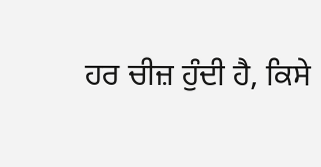ਹਰ ਚੀਜ਼ ਹੁੰਦੀ ਹੈ, ਕਿਸੇ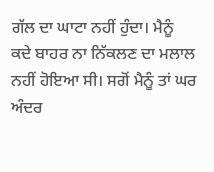ਗੱਲ ਦਾ ਘਾਟਾ ਨਹੀਂ ਹੁੰਦਾ। ਮੈਨੂੰ ਕਦੇ ਬਾਹਰ ਨਾ ਨਿੱਕਲਣ ਦਾ ਮਲਾਲ ਨਹੀਂ ਹੋਇਆ ਸੀ। ਸਗੋਂ ਮੈਨੂੰ ਤਾਂ ਘਰ ਅੰਦਰ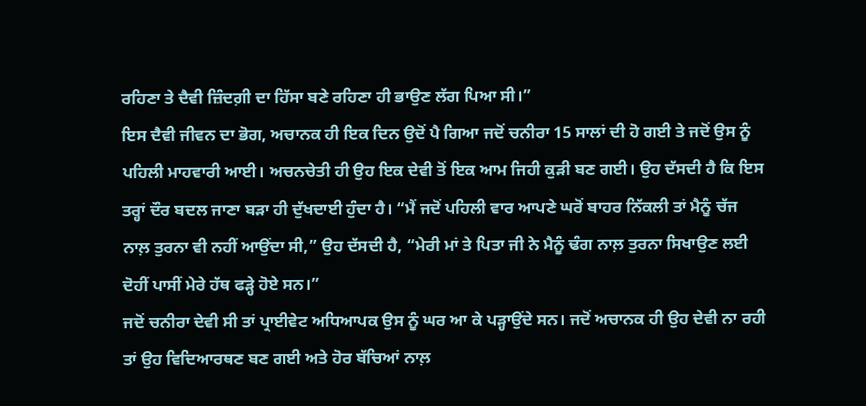ਰਹਿਣਾ ਤੇ ਦੈਵੀ ਜ਼ਿੰਦਗ਼ੀ ਦਾ ਹਿੱਸਾ ਬਣੇ ਰਹਿਣਾ ਹੀ ਭਾਉਣ ਲੱਗ ਪਿਆ ਸੀ।”
ਇਸ ਦੈਵੀ ਜੀਵਨ ਦਾ ਭੋਗ, ਅਚਾਨਕ ਹੀ ਇਕ ਦਿਨ ਉਦੋਂ ਪੈ ਗਿਆ ਜਦੋਂ ਚਨੀਰਾ 15 ਸਾਲਾਂ ਦੀ ਹੋ ਗਈ ਤੇ ਜਦੋਂ ਉਸ ਨੂੰ ਪਹਿਲੀ ਮਾਹਵਾਰੀ ਆਈ। ਅਚਨਚੇਤੀ ਹੀ ਉਹ ਇਕ ਦੇਵੀ ਤੋਂ ਇਕ ਆਮ ਜਿਹੀ ਕੁੜੀ ਬਣ ਗਈ। ਉਹ ਦੱਸਦੀ ਹੈ ਕਿ ਇਸ ਤਰ੍ਹਾਂ ਦੌਰ ਬਦਲ ਜਾਣਾ ਬੜਾ ਹੀ ਦੁੱਖਦਾਈ ਹੁੰਦਾ ਹੈ। “ਮੈਂ ਜਦੋਂ ਪਹਿਲੀ ਵਾਰ ਆਪਣੇ ਘਰੋਂ ਬਾਹਰ ਨਿੱਕਲੀ ਤਾਂ ਮੈਨੂੰ ਚੱਜ ਨਾਲ਼ ਤੁਰਨਾ ਵੀ ਨਹੀਂ ਆਉਂਦਾ ਸੀ,” ਉਹ ਦੱਸਦੀ ਹੈ, “ਮੇਰੀ ਮਾਂ ਤੇ ਪਿਤਾ ਜੀ ਨੇ ਮੈਨੂੰ ਢੰਗ ਨਾਲ਼ ਤੁਰਨਾ ਸਿਖਾਉਣ ਲਈ ਦੋਹੀਂ ਪਾਸੀਂ ਮੇਰੇ ਹੱਥ ਫੜ੍ਹੇ ਹੋਏ ਸਨ।”
ਜਦੋਂ ਚਨੀਰਾ ਦੇਵੀ ਸੀ ਤਾਂ ਪ੍ਰਾਈਵੇਟ ਅਧਿਆਪਕ ਉਸ ਨੂੰ ਘਰ ਆ ਕੇ ਪੜ੍ਹਾਉਂਦੇ ਸਨ। ਜਦੋਂ ਅਚਾਨਕ ਹੀ ਉਹ ਦੇਵੀ ਨਾ ਰਹੀ ਤਾਂ ਉਹ ਵਿਦਿਆਰਥਣ ਬਣ ਗਈ ਅਤੇ ਹੋਰ ਬੱਚਿਆਂ ਨਾਲ਼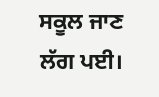ਸਕੂਲ ਜਾਣ ਲੱਗ ਪਈ।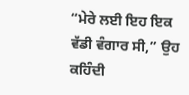“ਮੇਰੇ ਲਈ ਇਹ ਇਕ ਵੱਡੀ ਵੰਗਾਰ ਸੀ,” ਉਹ ਕਹਿੰਦੀ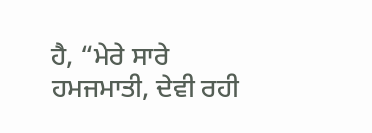ਹੈ, “ਮੇਰੇ ਸਾਰੇ ਹਮਜਮਾਤੀ, ਦੇਵੀ ਰਹੀ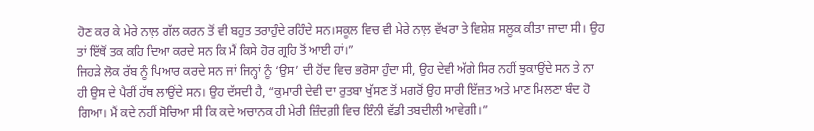ਹੋਣ ਕਰ ਕੇ ਮੇਰੇ ਨਾਲ਼ ਗੱਲ ਕਰਨ ਤੋਂ ਵੀ ਬਹੁਤ ਤਰਾਹੁੰਦੇ ਰਹਿੰਦੇ ਸਨ।ਸਕੂਲ ਵਿਚ ਵੀ ਮੇਰੇ ਨਾਲ਼ ਵੱਖਰਾ ਤੇ ਵਿਸ਼ੇਸ਼ ਸਲੂਕ ਕੀਤਾ ਜਾਦਾ ਸੀ। ਉਹ ਤਾਂ ਇੱਥੋਂ ਤਕ ਕਹਿ ਦਿਆ ਕਰਦੇ ਸਨ ਕਿ ਮੈਂ ਕਿਸੇ ਹੋਰ ਗ੍ਰਹਿ ਤੋਂ ਆਈ ਹਾਂ।”
ਜਿਹੜੇ ਲੋਕ ਰੱਬ ਨੂੰ ਪਿਆਰ ਕਰਦੇ ਸਨ ਜਾਂ ਜਿਨ੍ਹਾਂ ਨੂੰ ‘ਉਸ’ ਦੀ ਹੋਂਦ ਵਿਚ ਭਰੋਸਾ ਹੁੰਦਾ ਸੀ, ਉਹ ਦੇਵੀ ਅੱਗੇ ਸਿਰ ਨਹੀਂ ਝੁਕਾਉਂਦੇ ਸਨ ਤੇ ਨਾ ਹੀ ਉਸ ਦੇ ਪੈਰੀਂ ਹੱਥ ਲਾਉਂਦੇ ਸਨ। ਉਹ ਦੱਸਦੀ ਹੈ, “ਕੁਮਾਰੀ ਦੇਵੀ ਦਾ ਰੁਤਬਾ ਖੁੱਸਣ ਤੋਂ ਮਗਰੋਂ ਉਹ ਸਾਰੀ ਇੱਜ਼ਤ ਅਤੇ ਮਾਣ ਮਿਲਣਾ ਬੰਦ ਹੋ ਗਿਆ। ਮੈਂ ਕਦੇ ਨਹੀਂ ਸੋਚਿਆ ਸੀ ਕਿ ਕਦੇ ਅਚਾਨਕ ਹੀ ਮੇਰੀ ਜ਼ਿੰਦਗ਼ੀ ਵਿਚ ਇੰਨੀ ਵੱਡੀ ਤਬਦੀਲੀ ਆਵੇਗੀ।”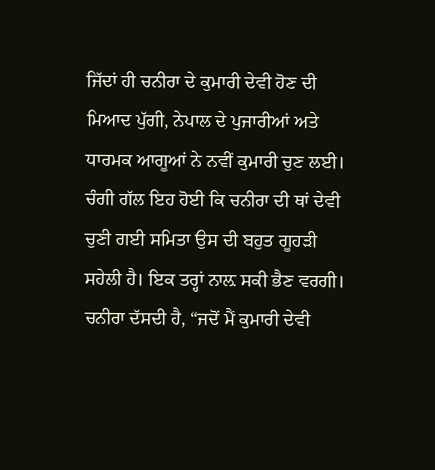ਜਿੱਦਾਂ ਹੀ ਚਨੀਰਾ ਦੇ ਕੁਮਾਰੀ ਦੇਵੀ ਹੋਣ ਦੀ ਮਿਆਦ ਪੁੱਗੀ, ਨੇਪਾਲ ਦੇ ਪੁਜਾਰੀਆਂ ਅਤੇ ਧਾਰਮਕ ਆਗੂਆਂ ਨੇ ਨਵੀਂ ਕੁਮਾਰੀ ਚੁਣ ਲਈ। ਚੰਗੀ ਗੱਲ ਇਹ ਹੋਈ ਕਿ ਚਨੀਰਾ ਦੀ ਥਾਂ ਦੇਵੀ ਚੁਣੀ ਗਈ ਸਮਿਤਾ ਉਸ ਦੀ ਬਹੁਤ ਗੂਹੜੀ ਸਹੇਲੀ ਹੈ। ਇਕ ਤਰ੍ਹਾਂ ਨਾਲ਼ ਸਕੀ ਭੈਣ ਵਰਗੀ।
ਚਨੀਰਾ ਦੱਸਦੀ ਹੈ, “ਜਦੋਂ ਮੈਂ ਕੁਮਾਰੀ ਦੇਵੀ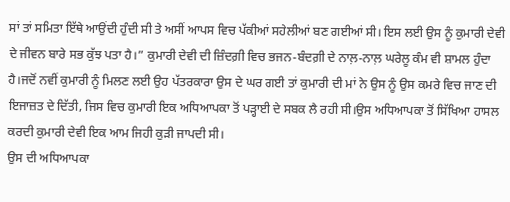ਸਾਂ ਤਾਂ ਸਮਿਤਾ ਇੱਥੇ ਆਉਂਦੀ ਹੁੰਦੀ ਸੀ ਤੇ ਅਸੀਂ ਆਪਸ ਵਿਚ ਪੱਕੀਆਂ ਸਹੇਲੀਆਂ ਬਣ ਗਈਆਂ ਸੀ। ਇਸ ਲਈ ਉਸ ਨੂੰ ਕੁਮਾਰੀ ਦੇਵੀ ਦੇ ਜੀਵਨ ਬਾਰੇ ਸਭ ਕੁੱਝ ਪਤਾ ਹੈ।” ਕੁਮਾਰੀ ਦੇਵੀ ਦੀ ਜ਼ਿੰਦਗ਼ੀ ਵਿਚ ਭਜਨ-ਬੰਦਗ਼ੀ ਦੇ ਨਾਲ਼-ਨਾਲ਼ ਘਰੇਲੂ ਕੰਮ ਵੀ ਸ਼ਾਮਲ ਹੁੰਦਾ ਹੈ।ਜਦੋਂ ਨਵੀਂ ਕੁਮਾਰੀ ਨੂੰ ਮਿਲਣ ਲਈ ਉਹ ਪੱਤਰਕਾਰਾ ਉਸ ਦੇ ਘਰ ਗਈ ਤਾਂ ਕੁਮਾਰੀ ਦੀ ਮਾਂ ਨੇ ਉਸ ਨੂੰ ਉਸ ਕਮਰੇ ਵਿਚ ਜਾਣ ਦੀ ਇਜਾਜ਼ਤ ਦੇ ਦਿੱਤੀ, ਜਿਸ ਵਿਚ ਕੁਮਾਰੀ ਇਕ ਅਧਿਆਪਕਾ ਤੋਂ ਪੜ੍ਹਾਈ ਦੇ ਸਬਕ ਲੈ ਰਹੀ ਸੀ।ਉਸ ਅਧਿਆਪਕਾ ਤੋਂ ਸਿੱਖਿਆ ਹਾਸਲ ਕਰਦੀ ਕੁਮਾਰੀ ਦੇਵੀ ਇਕ ਆਮ ਜਿਹੀ ਕੁੜੀ ਜਾਪਦੀ ਸੀ।
ਉਸ ਦੀ ਅਧਿਆਪਕਾ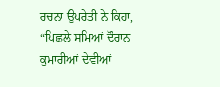ਰਚਨਾ ਉਪਰੇਤੀ ਨੇ ਕਿਹਾ, “ਪਿਛਲੇ ਸਮਿਆਂ ਦੌਰਾਨ ਕੁਮਾਰੀਆਂ ਦੇਵੀਆਂ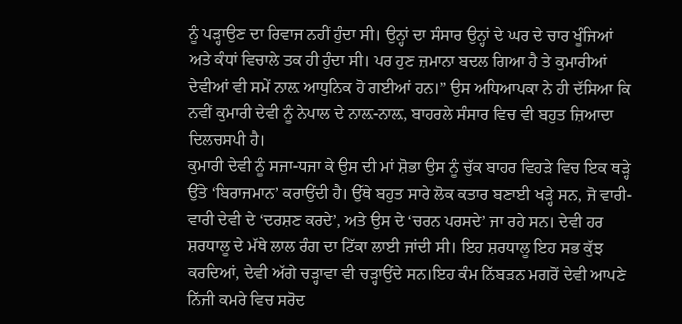ਨੂੰ ਪੜ੍ਹਾਉਣ ਦਾ ਰਿਵਾਜ ਨਹੀਂ ਹੁੰਦਾ ਸੀ। ਉਨ੍ਹਾਂ ਦਾ ਸੰਸਾਰ ਉਨ੍ਹਾਂ ਦੇ ਘਰ ਦੇ ਚਾਰ ਖੂੰਜਿਆਂ ਅਤੇ ਕੰਧਾਂ ਵਿਚਾਲੇ ਤਕ ਹੀ ਹੁੰਦਾ ਸੀ। ਪਰ ਹੁਣ ਜ਼ਮਾਨਾ ਬਦਲ ਗਿਆ ਹੈ ਤੇ ਕੁਮਾਰੀਆਂ ਦੇਵੀਆਂ ਵੀ ਸਮੇਂ ਨਾਲ਼ ਆਧੁਨਿਕ ਹੋ ਗਈਆਂ ਹਨ।” ਉਸ ਅਧਿਆਪਕਾ ਨੇ ਹੀ ਦੱਸਿਆ ਕਿ ਨਵੀਂ ਕੁਮਾਰੀ ਦੇਵੀ ਨੂੰ ਨੇਪਾਲ ਦੇ ਨਾਲ਼-ਨਾਲ਼, ਬਾਹਰਲੇ ਸੰਸਾਰ ਵਿਚ ਵੀ ਬਹੁਤ ਜ਼ਿਆਦਾ ਦਿਲਚਸਪੀ ਹੈ।
ਕੁਮਾਰੀ ਦੇਵੀ ਨੂੰ ਸਜਾ-ਧਜਾ ਕੇ ਉਸ ਦੀ ਮਾਂ ਸ਼ੋਭਾ ਉਸ ਨੂੰ ਚੁੱਕ ਬਾਹਰ ਵਿਹੜੇ ਵਿਚ ਇਕ ਥੜ੍ਹੇ ਉੱਤੇ ‘ਬਿਰਾਜਮਾਨ’ ਕਰਾਉਂਦੀ ਹੈ। ਉੱਥੇ ਬਹੁਤ ਸਾਰੇ ਲੋਕ ਕਤਾਰ ਬਣਾਈ ਖੜ੍ਹੇ ਸਨ, ਜੋ ਵਾਰੀ-ਵਾਰੀ ਦੇਵੀ ਦੇ ‘ਦਰਸ਼ਣ ਕਰਦੇ’, ਅਤੇ ਉਸ ਦੇ ‘ਚਰਨ ਪਰਸਦੇ’ ਜਾ ਰਹੇ ਸਨ। ਦੇਵੀ ਹਰ ਸ਼ਰਧਾਲੂ ਦੇ ਮੱਥੇ ਲਾਲ ਰੰਗ ਦਾ ਟਿੱਕਾ ਲਾਈ ਜਾਂਦੀ ਸੀ। ਇਹ ਸ਼ਰਧਾਲੂ ਇਹ ਸਭ ਕੁੱਝ ਕਰਦਿਆਂ, ਦੇਵੀ ਅੱਗੇ ਚੜ੍ਹਾਵਾ ਵੀ ਚੜ੍ਹਾਉਂਦੇ ਸਨ।ਇਹ ਕੰਮ ਨਿੱਬੜਨ ਮਗਰੋਂ ਦੇਵੀ ਆਪਣੇ ਨਿੱਜੀ ਕਮਰੇ ਵਿਚ ਸਰੋਦ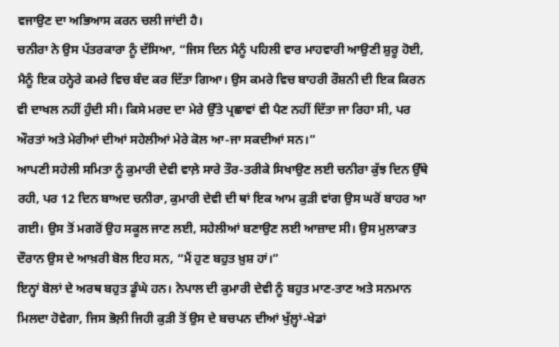ਵਜਾਉਣ ਦਾ ਅਭਿਆਸ ਕਰਨ ਚਲੀ ਜਾਂਦੀ ਹੈ।
ਚਨੀਰਾ ਨੇ ਉਸ ਪੱਤਰਕਾਰਾ ਨੂੰ ਦੱਸਿਆ, “ਜਿਸ ਦਿਨ ਮੈਨੂੰ ਪਹਿਲੀ ਵਾਰ ਮਾਹਵਾਰੀ ਆਉਣੀ ਸ਼ੁਰੂ ਹੋਈ, ਮੈਨੂੰ ਇਕ ਹਨ੍ਹੇਰੇ ਕਮਰੇ ਵਿਚ ਬੰਦ ਕਰ ਦਿੱਤਾ ਗਿਆ। ਉਸ ਕਮਰੇ ਵਿਚ ਬਾਹਰੀ ਰੌਸ਼ਨੀ ਦੀ ਇਕ ਕਿਰਨ ਵੀ ਦਾਖਲ ਨਹੀਂ ਹੁੰਦੀ ਸੀ। ਕਿਸੇ ਮਰਦ ਦਾ ਮੇਰੇ ਉੱਤੇ ਪ੍ਰਛਾਵਾਂ ਵੀ ਪੈਣ ਨਹੀਂ ਦਿੱਤਾ ਜਾ ਰਿਹਾ ਸੀ, ਪਰ ਔਰਤਾਂ ਅਤੇ ਮੇਰੀਆਂ ਦੀਆਂ ਸਹੇਲੀਆਂ ਮੇਰੇ ਕੋਲ ਆ-ਜਾ ਸਕਦੀਆਂ ਸਨ।”
ਆਪਣੀ ਸਹੇਲੀ ਸਮਿਤਾ ਨੂੰ ਕੁਮਾਰੀ ਦੇਵੀ ਵਾਲ਼ੇ ਸਾਰੇ ਤੌਰ-ਤਰੀਕੇ ਸਿਖਾਉਣ ਲਈ ਚਨੀਰਾ ਕੁੱਝ ਦਿਨ ਉੱਥੇ ਰਹੀ, ਪਰ 12 ਦਿਨ ਬਾਅਦ ਚਨੀਰਾ, ਕੁਮਾਰੀ ਦੇਵੀ ਦੀ ਥਾਂ ਇਕ ਆਮ ਕੁੜੀ ਵਾਂਗ ਉਸ ਘਰੋਂ ਬਾਹਰ ਆ ਗਈ। ਉਸ ਤੋਂ ਮਗਰੋਂ ਉਹ ਸਕੂਲ ਜਾਣ ਲਈ, ਸਹੇਲੀਆਂ ਬਣਾਉਣ ਲਈ ਆਜ਼ਾਦ ਸੀ। ਉਸ ਮੁਲਾਕਾਤ ਦੌਰਾਨ ਉਸ ਦੇ ਆਖ਼ਰੀ ਬੋਲ ਇਹ ਸਨ, “ਮੈਂ ਹੁਣ ਬਹੁਤ ਖ਼ੁਸ਼ ਹਾਂ।”
ਇਨ੍ਹਾਂ ਬੋਲਾਂ ਦੇ ਅਰਥ ਬਹੁਤ ਡੂੰਘੇ ਹਨ। ਨੇਪਾਲ ਦੀ ਕੁਮਾਰੀ ਦੇਵੀ ਨੂੰ ਬਹੁਤ ਮਾਣ-ਤਾਣ ਅਤੇ ਸਨਮਾਨ ਮਿਲਦਾ ਹੋਵੇਗਾ, ਜਿਸ ਭੋਲ਼ੀ ਜਿਹੀ ਕੁੜੀ ਤੋਂ ਉਸ ਦੇ ਬਚਪਨ ਦੀਆਂ ਖੁੱਲ਼੍ਹਾਂ-ਖੇਡਾਂ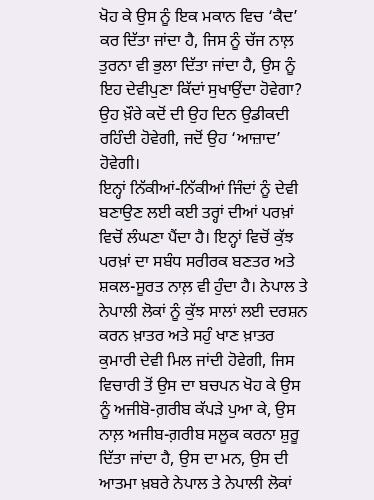ਖੋਹ ਕੇ ਉਸ ਨੂੰ ਇਕ ਮਕਾਨ ਵਿਚ ‘ਕੈਦ’ ਕਰ ਦਿੱਤਾ ਜਾਂਦਾ ਹੈ, ਜਿਸ ਨੂੰ ਚੱਜ ਨਾਲ਼ ਤੁਰਨਾ ਵੀ ਭੁਲਾ ਦਿੱਤਾ ਜਾਂਦਾ ਹੈ, ਉਸ ਨੂੰ ਇਹ ਦੇਵੀਪੁਣਾ ਕਿੱਦਾਂ ਸੁਖਾਉਂਦਾ ਹੋਵੇਗਾ? ਉਹ ਖ਼ੌਰੇ ਕਦੋਂ ਦੀ ਉਹ ਦਿਨ ਉਡੀਕਦੀ ਰਹਿੰਦੀ ਹੋਵੇਗੀ, ਜਦੋਂ ਉਹ ‘ਆਜ਼ਾਦ’ ਹੋਵੇਗੀ।
ਇਨ੍ਹਾਂ ਨਿੱਕੀਆਂ-ਨਿੱਕੀਆਂ ਜਿੰਦਾਂ ਨੂੰ ਦੇਵੀ ਬਣਾਉਣ ਲਈ ਕਈ ਤਰ੍ਹਾਂ ਦੀਆਂ ਪਰਖ਼ਾਂ ਵਿਚੋਂ ਲੰਘਣਾ ਪੈਂਦਾ ਹੈ। ਇਨ੍ਹਾਂ ਵਿਚੋਂ ਕੁੱਝ ਪਰਖ਼ਾਂ ਦਾ ਸਬੰਧ ਸਰੀਰਕ ਬਣਤਰ ਅਤੇ ਸ਼ਕਲ-ਸੂਰਤ ਨਾਲ਼ ਵੀ ਹੁੰਦਾ ਹੈ। ਨੇਪਾਲ ਤੇ ਨੇਪਾਲੀ ਲੋਕਾਂ ਨੂੰ ਕੁੱਝ ਸਾਲਾਂ ਲਈ ਦਰਸ਼ਨ ਕਰਨ ਖ਼ਾਤਰ ਅਤੇ ਸਹੁੰ ਖਾਣ ਖ਼ਾਤਰ ਕੁਮਾਰੀ ਦੇਵੀ ਮਿਲ ਜਾਂਦੀ ਹੋਵੇਗੀ, ਜਿਸ ਵਿਚਾਰੀ ਤੋਂ ਉਸ ਦਾ ਬਚਪਨ ਖੋਹ ਕੇ ਉਸ ਨੂੰ ਅਜੀਬੋ-ਗ਼ਰੀਬ ਕੱਪੜੇ ਪੁਆ ਕੇ, ਉਸ ਨਾਲ਼ ਅਜੀਬ-ਗ਼ਰੀਬ ਸਲੂਕ ਕਰਨਾ ਸ਼ੁਰੂ ਦਿੱਤਾ ਜਾਂਦਾ ਹੈ, ਉਸ ਦਾ ਮਨ, ਉਸ ਦੀ ਆਤਮਾ ਖ਼ਬਰੇ ਨੇਪਾਲ ਤੇ ਨੇਪਾਲੀ ਲੋਕਾਂ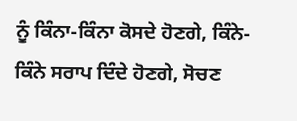ਨੂੰ ਕਿੰਨਾ-ਕਿੰਨਾ ਕੋਸਦੇ ਹੋਣਗੇ, ਕਿੰਨੇ-ਕਿੰਨੇ ਸਰਾਪ ਦਿੰਦੇ ਹੋਣਗੇ, ਸੋਚਣ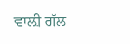ਵਾਲ਼ੀ ਗੱਲ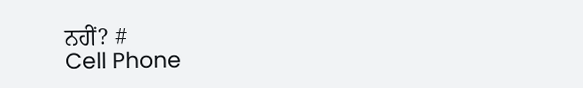ਨਹੀਂ? #
Cell Phone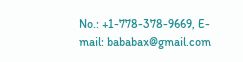No.: +1-778-378-9669, E-mail: bababax@gmail.com